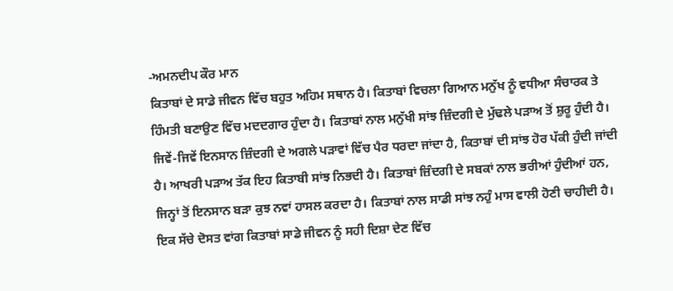-ਅਮਨਦੀਪ ਕੌਰ ਮਾਨ
ਕਿਤਾਬਾਂ ਦੇ ਸਾਡੇ ਜੀਵਨ ਵਿੱਚ ਬਹੁਤ ਅਹਿਮ ਸਥਾਨ ਹੈ। ਕਿਤਾਬਾਂ ਵਿਚਲਾ ਗਿਆਨ ਮਨੁੱਖ ਨੂੰ ਵਧੀਆ ਸੰਚਾਰਕ ਤੇ ਹਿੰਮਤੀ ਬਣਾਉਣ ਵਿੱਚ ਮਦਦਗਾਰ ਹੁੰਦਾ ਹੈ। ਕਿਤਾਬਾਂ ਨਾਲ ਮਨੁੱਖੀ ਸਾਂਝ ਜ਼ਿੰਦਗੀ ਦੇ ਮੁੱਢਲੇ ਪੜਾਅ ਤੋਂ ਸ਼ੁਰੂ ਹੁੰਦੀ ਹੈ। ਜਿਵੇਂ-ਜਿਵੇਂ ਇਨਸਾਨ ਜ਼ਿੰਦਗੀ ਦੇ ਅਗਲੇ ਪੜਾਵਾਂ ਵਿੱਚ ਪੈਰ ਧਰਦਾ ਜਾਂਦਾ ਹੈ, ਕਿਤਾਬਾਂ ਦੀ ਸਾਂਝ ਹੋਰ ਪੱਕੀ ਹੁੰਦੀ ਜਾਂਦੀ ਹੈ। ਆਖਰੀ ਪੜਾਅ ਤੱਕ ਇਹ ਕਿਤਾਬੀ ਸਾਂਝ ਨਿਭਦੀ ਹੈ। ਕਿਤਾਬਾਂ ਜ਼ਿੰਦਗੀ ਦੇ ਸਬਕਾਂ ਨਾਲ ਭਰੀਆਂ ਹੁੰਦੀਆਂ ਹਨ, ਜਿਨ੍ਹਾਂ ਤੋਂ ਇਨਸਾਨ ਬੜਾ ਕੁਝ ਨਵਾਂ ਹਾਸਲ ਕਰਦਾ ਹੈ। ਕਿਤਾਬਾਂ ਨਾਲ ਸਾਡੀ ਸਾਂਝ ਨਹੁੰ ਮਾਸ ਵਾਲੀ ਹੋਣੀ ਚਾਹੀਦੀ ਹੈ। ਇਕ ਸੱਚੇ ਦੋਸਤ ਵਾਂਗ ਕਿਤਾਬਾਂ ਸਾਡੇ ਜੀਵਨ ਨੂੰ ਸਹੀ ਦਿਸ਼ਾ ਦੇਣ ਵਿੱਚ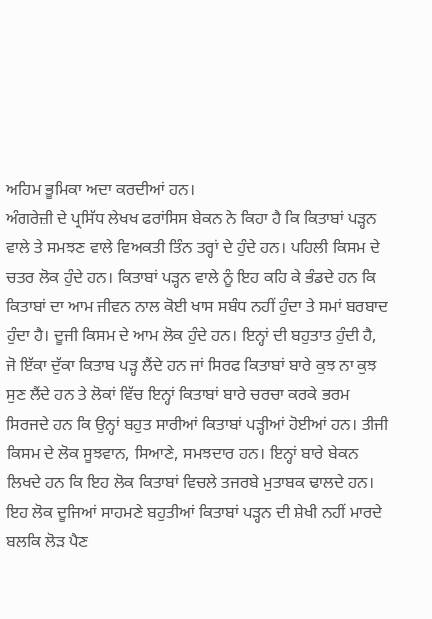ਅਹਿਮ ਭੂਮਿਕਾ ਅਦਾ ਕਰਦੀਆਂ ਹਨ।
ਅੰਗਰੇਜ਼ੀ ਦੇ ਪ੍ਰਸਿੱਧ ਲੇਖਖ ਫਰਾਂਸਿਸ ਬੇਕਨ ਨੇ ਕਿਹਾ ਹੈ ਕਿ ਕਿਤਾਬਾਂ ਪੜ੍ਹਨ ਵਾਲੇ ਤੇ ਸਮਝਣ ਵਾਲੇ ਵਿਅਕਤੀ ਤਿੰਨ ਤਰ੍ਹਾਂ ਦੇ ਹੁੰਦੇ ਹਨ। ਪਹਿਲੀ ਕਿਸਮ ਦੇ ਚਤਰ ਲੋਕ ਹੁੰਦੇ ਹਨ। ਕਿਤਾਬਾਂ ਪੜ੍ਹਨ ਵਾਲੇ ਨੂੰ ਇਹ ਕਹਿ ਕੇ ਭੰਡਦੇ ਹਨ ਕਿ ਕਿਤਾਬਾਂ ਦਾ ਆਮ ਜੀਵਨ ਨਾਲ ਕੋਈ ਖਾਸ ਸਬੰਧ ਨਹੀਂ ਹੁੰਦਾ ਤੇ ਸਮਾਂ ਬਰਬਾਦ ਹੁੰਦਾ ਹੈ। ਦੂਜੀ ਕਿਸਮ ਦੇ ਆਮ ਲੋਕ ਹੁੰਦੇ ਹਨ। ਇਨ੍ਹਾਂ ਦੀ ਬਹੁਤਾਤ ਹੁੰਦੀ ਹੈ, ਜੋ ਇੱਕਾ ਦੁੱਕਾ ਕਿਤਾਬ ਪੜ੍ਹ ਲੈਂਦੇ ਹਨ ਜਾਂ ਸਿਰਫ ਕਿਤਾਬਾਂ ਬਾਰੇ ਕੁਝ ਨਾ ਕੁਝ ਸੁਣ ਲੈਂਦੇ ਹਨ ਤੇ ਲੋਕਾਂ ਵਿੱਚ ਇਨ੍ਹਾਂ ਕਿਤਾਬਾਂ ਬਾਰੇ ਚਰਚਾ ਕਰਕੇ ਭਰਮ ਸਿਰਜਦੇ ਹਨ ਕਿ ਉਨ੍ਹਾਂ ਬਹੁਤ ਸਾਰੀਆਂ ਕਿਤਾਬਾਂ ਪੜ੍ਹੀਆਂ ਹੋਈਆਂ ਹਨ। ਤੀਜੀ ਕਿਸਮ ਦੇ ਲੋਕ ਸੂਝਵਾਨ, ਸਿਆਣੇ, ਸਮਝਦਾਰ ਹਨ। ਇਨ੍ਹਾਂ ਬਾਰੇ ਬੇਕਨ ਲਿਖਦੇ ਹਨ ਕਿ ਇਹ ਲੋਕ ਕਿਤਾਬਾਂ ਵਿਚਲੇ ਤਜਰਬੇ ਮੁਤਾਬਕ ਢਾਲਦੇ ਹਨ। ਇਹ ਲੋਕ ਦੂਜਿਆਂ ਸਾਹਮਣੇ ਬਹੁਤੀਆਂ ਕਿਤਾਬਾਂ ਪੜ੍ਹਨ ਦੀ ਸ਼ੇਖੀ ਨਹੀਂ ਮਾਰਦੇ ਬਲਕਿ ਲੋੜ ਪੈਣ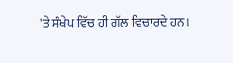'ਤੇ ਸੰਖੇਪ ਵਿੱਚ ਹੀ ਗੱਲ ਵਿਚਾਰਦੇ ਹਨ।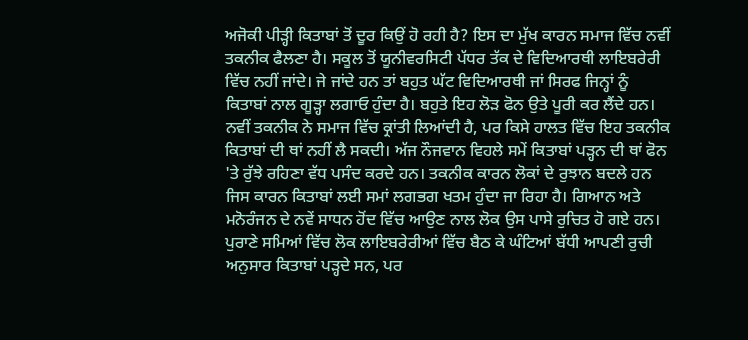ਅਜੋਕੀ ਪੀੜ੍ਹੀ ਕਿਤਾਬਾਂ ਤੋਂ ਦੂਰ ਕਿਉਂ ਹੋ ਰਹੀ ਹੈ? ਇਸ ਦਾ ਮੁੱਖ ਕਾਰਨ ਸਮਾਜ ਵਿੱਚ ਨਵੀਂ ਤਕਨੀਕ ਫੈਲਣਾ ਹੈ। ਸਕੂਲ ਤੋਂ ਯੂਨੀਵਰਸਿਟੀ ਪੱਧਰ ਤੱਕ ਦੇ ਵਿਦਿਆਰਥੀ ਲਾਇਬਰੇਰੀ ਵਿੱਚ ਨਹੀਂ ਜਾਂਦੇ। ਜੇ ਜਾਂਦੇ ਹਨ ਤਾਂ ਬਹੁਤ ਘੱਟ ਵਿਦਿਆਰਥੀ ਜਾਂ ਸਿਰਫ ਜਿਨ੍ਹਾਂ ਨੂੰ ਕਿਤਾਬਾਂ ਨਾਲ ਗੂੜ੍ਹਾ ਲਗਾਓ ਹੁੰਦਾ ਹੈ। ਬਹੁਤੇ ਇਹ ਲੋੜ ਫੋਨ ਉਤੇ ਪੂਰੀ ਕਰ ਲੈਂਦੇ ਹਨ। ਨਵੀਂ ਤਕਨੀਕ ਨੇ ਸਮਾਜ ਵਿੱਚ ਕ੍ਰਾਂਤੀ ਲਿਆਂਦੀ ਹੈ, ਪਰ ਕਿਸੇ ਹਾਲਤ ਵਿੱਚ ਇਹ ਤਕਨੀਕ ਕਿਤਾਬਾਂ ਦੀ ਥਾਂ ਨਹੀਂ ਲੈ ਸਕਦੀ। ਅੱਜ ਨੌਜਵਾਨ ਵਿਹਲੇ ਸਮੇਂ ਕਿਤਾਬਾਂ ਪੜ੍ਹਨ ਦੀ ਥਾਂ ਫੋਨ 'ਤੇ ਰੁੱਝੇ ਰਹਿਣਾ ਵੱਧ ਪਸੰਦ ਕਰਦੇ ਹਨ। ਤਕਨੀਕ ਕਾਰਨ ਲੋਕਾਂ ਦੇ ਰੁਝਾਨ ਬਦਲੇ ਹਨ ਜਿਸ ਕਾਰਨ ਕਿਤਾਬਾਂ ਲਈ ਸਮਾਂ ਲਗਭਗ ਖਤਮ ਹੁੰਦਾ ਜਾ ਰਿਹਾ ਹੈ। ਗਿਆਨ ਅਤੇ ਮਨੋਰੰਜਨ ਦੇ ਨਵੇਂ ਸਾਧਨ ਹੋਂਦ ਵਿੱਚ ਆਉਣ ਨਾਲ ਲੋਕ ਉਸ ਪਾਸੇ ਰੁਚਿਤ ਹੋ ਗਏ ਹਨ। ਪੁਰਾਣੇ ਸਮਿਆਂ ਵਿੱਚ ਲੋਕ ਲਾਇਬਰੇਰੀਆਂ ਵਿੱਚ ਬੈਠ ਕੇ ਘੰਟਿਆਂ ਬੱਧੀ ਆਪਣੀ ਰੁਚੀ ਅਨੁਸਾਰ ਕਿਤਾਬਾਂ ਪੜ੍ਹਦੇ ਸਨ, ਪਰ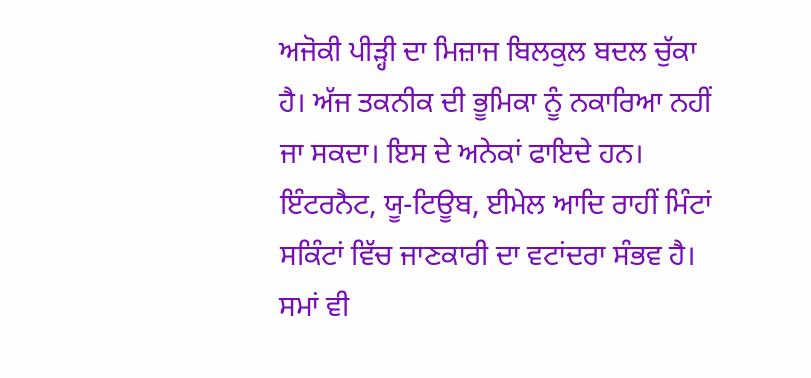ਅਜੋਕੀ ਪੀੜ੍ਹੀ ਦਾ ਮਿਜ਼ਾਜ ਬਿਲਕੁਲ ਬਦਲ ਚੁੱਕਾ ਹੈ। ਅੱਜ ਤਕਨੀਕ ਦੀ ਭੂਮਿਕਾ ਨੂੰ ਨਕਾਰਿਆ ਨਹੀਂ ਜਾ ਸਕਦਾ। ਇਸ ਦੇ ਅਨੇਕਾਂ ਫਾਇਦੇ ਹਨ। ਇੰਟਰਨੈਟ, ਯੂ-ਟਿਊਬ, ਈਮੇਲ ਆਦਿ ਰਾਹੀਂ ਮਿੰਟਾਂ ਸਕਿੰਟਾਂ ਵਿੱਚ ਜਾਣਕਾਰੀ ਦਾ ਵਟਾਂਦਰਾ ਸੰਭਵ ਹੈ। ਸਮਾਂ ਵੀ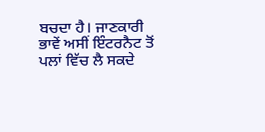ਬਚਦਾ ਹੈ। ਜਾਣਕਾਰੀ ਭਾਵੇਂ ਅਸੀਂ ਇੰਟਰਨੈਟ ਤੋਂ ਪਲਾਂ ਵਿੱਚ ਲੈ ਸਕਦੇ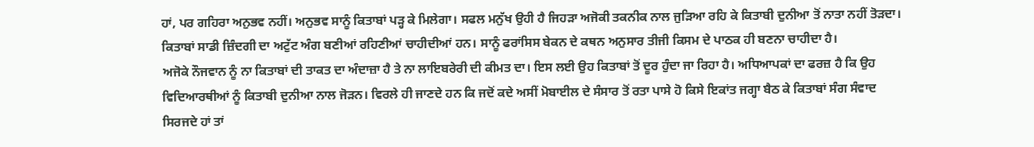ਹਾਂ, ਪਰ ਗਹਿਰਾ ਅਨੁਭਵ ਨਹੀਂ। ਅਨੁਭਵ ਸਾਨੂੰ ਕਿਤਾਬਾਂ ਪੜ੍ਹ ਕੇ ਮਿਲੇਗਾ। ਸਫਲ ਮਨੁੱਖ ਉਹੀ ਹੈ ਜਿਹੜਾ ਅਜੋਕੀ ਤਕਨੀਕ ਨਾਲ ਜੁੜਿਆ ਰਹਿ ਕੇ ਕਿਤਾਬੀ ਦੁਨੀਆ ਤੋਂ ਨਾਤਾ ਨਹੀਂ ਤੋੜਦਾ। ਕਿਤਾਬਾਂ ਸਾਡੀ ਜ਼ਿੰਦਗੀ ਦਾ ਅਟੁੱਟ ਅੰਗ ਬਣੀਆਂ ਰਹਿਣੀਆਂ ਚਾਹੀਦੀਆਂ ਹਨ। ਸਾਨੂੰ ਫਰਾਂਸਿਸ ਬੇਕਨ ਦੇ ਕਥਨ ਅਨੁਸਾਰ ਤੀਜੀ ਕਿਸਮ ਦੇ ਪਾਠਕ ਹੀ ਬਣਨਾ ਚਾਹੀਦਾ ਹੈ।
ਅਜੋਕੇ ਨੌਜਵਾਨ ਨੂੰ ਨਾ ਕਿਤਾਬਾਂ ਦੀ ਤਾਕਤ ਦਾ ਅੰਦਾਜ਼ਾ ਹੈ ਤੇ ਨਾ ਲਾਇਬਰੇਰੀ ਦੀ ਕੀਮਤ ਦਾ। ਇਸ ਲਈ ਉਹ ਕਿਤਾਬਾਂ ਤੋਂ ਦੂਰ ਹੁੰਦਾ ਜਾ ਰਿਹਾ ਹੈ। ਅਧਿਆਪਕਾਂ ਦਾ ਫਰਜ਼ ਹੈ ਕਿ ਉਹ ਵਿਦਿਆਰਥੀਆਂ ਨੂੰ ਕਿਤਾਬੀ ਦੁਨੀਆ ਨਾਲ ਜੋੜਨ। ਵਿਰਲੇ ਹੀ ਜਾਣਦੇ ਹਨ ਕਿ ਜਦੋਂ ਕਦੇ ਅਸੀਂ ਮੋਬਾਈਲ ਦੇ ਸੰਸਾਰ ਤੋਂ ਰਤਾ ਪਾਸੇ ਹੋ ਕਿਸੇ ਇਕਾਂਤ ਜਗ੍ਹਾ ਬੈਠ ਕੇ ਕਿਤਾਬਾਂ ਸੰਗ ਸੰਵਾਦ ਸਿਰਜਦੇ ਹਾਂ ਤਾਂ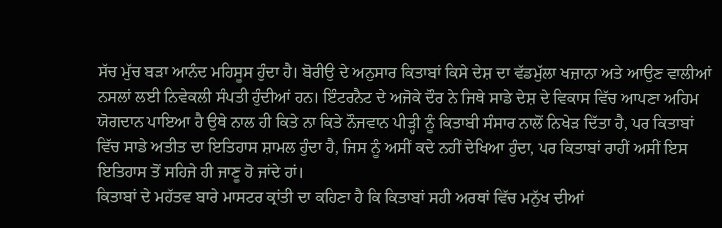ਸੱਚ ਮੁੱਚ ਬੜਾ ਆਨੰਦ ਮਹਿਸੂਸ ਹੁੰਦਾ ਹੈ। ਬੋਰੀਉ ਦੇ ਅਨੁਸਾਰ ਕਿਤਾਬਾਂ ਕਿਸੇ ਦੇਸ਼ ਦਾ ਵੱਡਮੁੱਲਾ ਖਜ਼ਾਨਾ ਅਤੇ ਆਉਣ ਵਾਲੀਆਂ ਨਸਲਾਂ ਲਈ ਨਿਵੇਕਲੀ ਸੰਪਤੀ ਹੁੰਦੀਆਂ ਹਨ। ਇੰਟਰਨੈਟ ਦੇ ਅਜੋਕੇ ਦੌਰ ਨੇ ਜਿਥੇ ਸਾਡੇ ਦੇਸ਼ ਦੇ ਵਿਕਾਸ ਵਿੱਚ ਆਪਣਾ ਅਹਿਮ ਯੋਗਦਾਨ ਪਾਇਆ ਹੈ ਉਥੇ ਨਾਲ ਹੀ ਕਿਤੇ ਨਾ ਕਿਤੇ ਨੌਜਵਾਨ ਪੀੜ੍ਹੀ ਨੂੰ ਕਿਤਾਬੀ ਸੰਸਾਰ ਨਾਲੋਂ ਨਿਖੇੜ ਦਿੱਤਾ ਹੈ, ਪਰ ਕਿਤਾਬਾਂ ਵਿੱਚ ਸਾਡੇ ਅਤੀਤ ਦਾ ਇਤਿਹਾਸ ਸ਼ਾਮਲ ਹੁੰਦਾ ਹੈ, ਜਿਸ ਨੂੰ ਅਸੀਂ ਕਦੇ ਨਹੀਂ ਦੇਖਿਆ ਹੁੰਦਾ, ਪਰ ਕਿਤਾਬਾਂ ਰਾਹੀਂ ਅਸੀਂ ਇਸ ਇਤਿਹਾਸ ਤੋਂ ਸਹਿਜੇ ਹੀ ਜਾਣੂ ਹੋ ਜਾਂਦੇ ਹਾਂ।
ਕਿਤਾਬਾਂ ਦੇ ਮਹੱਤਵ ਬਾਰੇ ਮਾਸਟਰ ਕ੍ਰਾਂਤੀ ਦਾ ਕਹਿਣਾ ਹੈ ਕਿ ਕਿਤਾਬਾਂ ਸਹੀ ਅਰਥਾਂ ਵਿੱਚ ਮਨੁੱਖ ਦੀਆਂ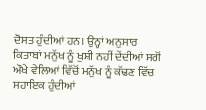ਦੋਸਤ ਹੁੰਦੀਆਂ ਹਨ। ਉਨ੍ਹਾਂ ਅਨੁਸਾਰ ਕਿਤਾਬਾਂ ਮਨੁੱਖ ਨੂੰ ਖੁਸ਼ੀ ਨਹੀਂ ਦੇਂਦੀਆਂ ਸਗੋਂ ਔਖੇ ਵੇਲਿਆਂ ਵਿੱਚੋਂ ਮਨੁੱਖ ਨੂੰ ਕੱਢਣ ਵਿੱਚ ਸਹਾਇਕ ਹੁੰਦੀਆਂ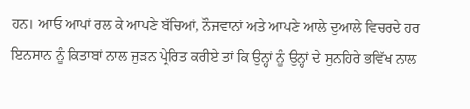ਹਨ। ਆਓ ਆਪਾਂ ਰਲ ਕੇ ਆਪਣੇ ਬੱਚਿਆਂ, ਨੌਜਵਾਨਾਂ ਅਤੇ ਆਪਣੇ ਆਲੇ ਦੁਆਲੇ ਵਿਚਰਦੇ ਹਰ ਇਨਸਾਨ ਨੂੰ ਕਿਤਾਬਾਂ ਨਾਲ ਜੁੜਨ ਪ੍ਰੇਰਿਤ ਕਰੀਏ ਤਾਂ ਕਿ ਉਨ੍ਹਾਂ ਨੂੰ ਉਨ੍ਹਾਂ ਦੇ ਸੁਨਹਿਰੇ ਭਵਿੱਖ ਨਾਲ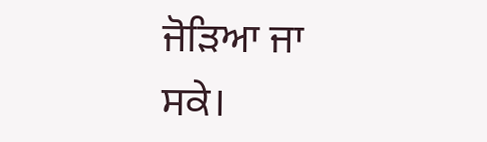ਜੋੜਿਆ ਜਾ ਸਕੇ।